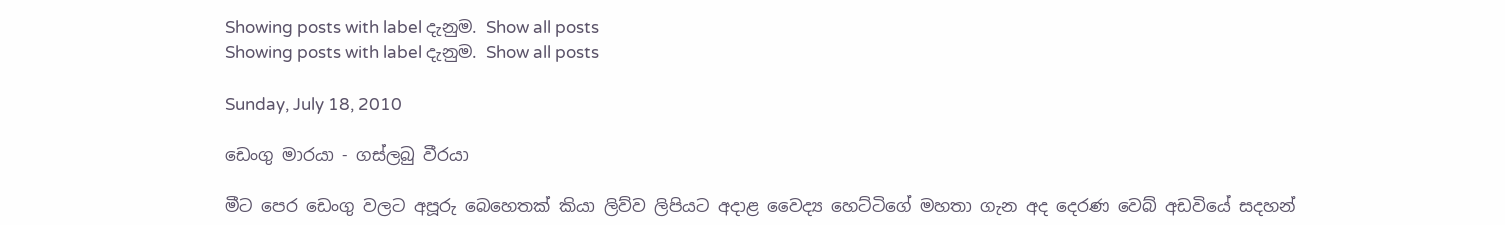Showing posts with label දැනුම. Show all posts
Showing posts with label දැනුම. Show all posts

Sunday, July 18, 2010

ඩෙංගු මාරයා - ගස්ලබු වීරයා

මීට පෙර ‍ඩෙංගු වලට අපූරු බෙහෙතක් කියා ලිව්ව ලිපියට අදාළ වෛද්‍ය හෙට්ටිගේ මහතා ගැන අද දෙරණ වෙබ් අඩවියේ සදහන්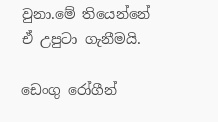වුනා.මේ තියෙන්නේ ඒ උපුටා ගැනීමයි.

ඩෙංගු රෝගීන්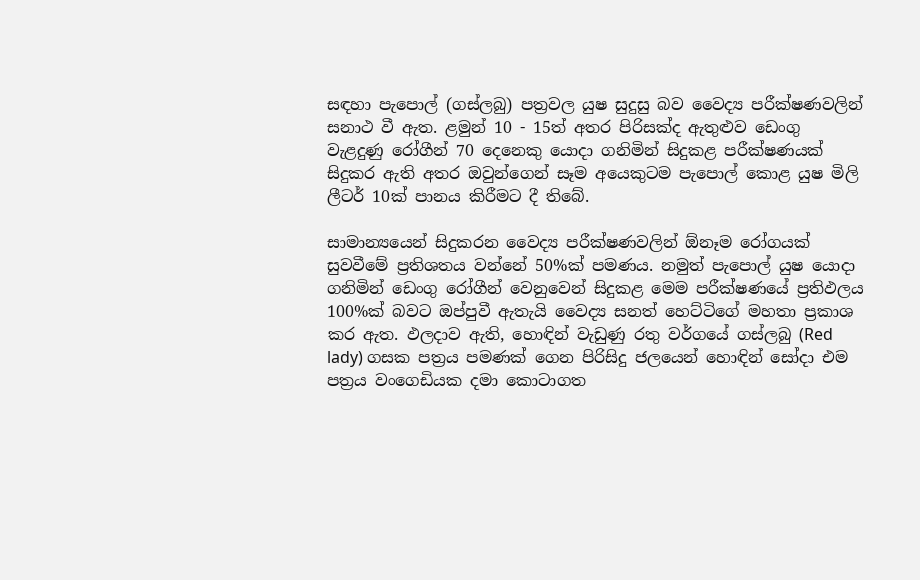සඳහා පැපොල් (ගස්ලබු) පත්‍රවල යුෂ සුදුසු බව වෛද්‍ය පරීක්ෂණවලින් සනාථ වී ඇත. ළමුන් 10 - 15ත් අතර පිරිසක්ද ඇතුළුව ඩෙංගු වැළදුණු රෝගීන් 70 දෙනෙකු යොදා ගනිමින් සිදුකළ පරීක්ෂණයක් සිදුකර ඇති අතර ඔවුන්ගෙන් සෑම අයෙකුටම පැපොල් කොළ යුෂ මිලි ලීටර් 10ක් පානය කිරීමට දී තිබේ.

සාමාන්‍යයෙන් සිදුකරන වෛද්‍ය පරීක්ෂණවලින් ඕනෑම රෝගයක් සුවවීමේ ප්‍රතිශතය වන්නේ 50%ක් පමණය. නමුත් පැපොල් යුෂ යොදා ගනිමින් ඩෙංගු රෝගීන් වෙනුවෙන් සිදුකළ මෙම පරීක්ෂණයේ ප්‍රතිඵලය 100%ක් බවට ඔප්පුවී ඇතැයි වෛද්‍ය සනත් හෙට්ටිගේ මහතා ප්‍රකාශ කර ඇත. ඵලදාව ඇති, හොඳින් වැඩුණු රතු වර්ගයේ ගස්ලබු (Red lady) ගසක පත්‍රය පමණක් ගෙන පිරිසිදු ජලයෙන් හොඳින් සෝදා එම පත්‍රය වංගෙඩියක දමා කොටාගත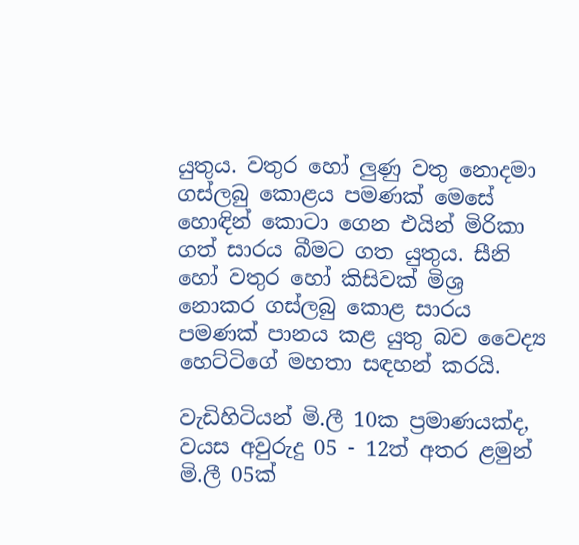යුතුය. වතුර හෝ ලුණු වතු නොදමා ගස්ලබු කොළය පමණක් මෙසේ හොඳින් කොටා ගෙන එයින් මිරිකා ගත් සාරය බීමට ගත යුතුය. සීනි හෝ වතුර හෝ කිසිවක් මිශ්‍ර නොකර ගස්ලබු කොළ සාරය පමණක් පානය කළ යුතු බව වෛද්‍ය හෙට්ටිගේ මහතා සඳහන් කරයි.

වැඩිහිටියන් මි.ලී 10ක ප්‍රමාණයක්ද, වයස අවුරුදු 05 - 12ත් අතර ළමුන් මි.ලී 05ක්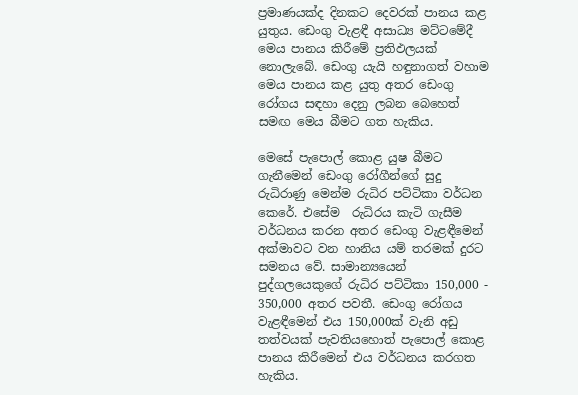ප්‍රමාණයක්ද දිනකට දෙවරක් පානය කළ යුතුය. ඩෙංගු වැළඳී අසාධ්‍ය මට්ටමේදී මෙය පානය කිරීමේ ප්‍රතිඵලයක් නොලැබේ. ඩෙංගු යැයි හඳුනාගත් වහාම මෙය පානය කළ යුතු අතර ඩෙංගු රෝගය සඳහා දෙනු ලබන බෙහෙත් සමඟ මෙය බීමට ගත හැකිය.

මෙසේ පැපොල් කොළ යුෂ බීමට ගැනීමෙන් ඩෙංගු රෝගීන්ගේ සුදු රුධිරාණු මෙන්ම රුධිර පට්ටිකා වර්ධන කෙරේ. එසේම ‍ රුධිරය කැටි ගැසීම වර්ධනය කරන අතර ඩෙංගු වැළඳීමෙන් අක්මාවට වන හානිය යම් තරමක් දුරට සමනය වේ. සාමාන්‍යයෙන් පුද්ගලයෙකුගේ රුධිර පට්ටිකා 150,000 - 350,000 අතර පවතී. ඩෙංගු රෝගය වැළඳීමෙන් එය 150,000ක් වැනි අඩු තත්වයක් පැවතියහොත් පැපොල් කොළ පානය කිරීමෙන් එය වර්ධනය කරගත හැකිය.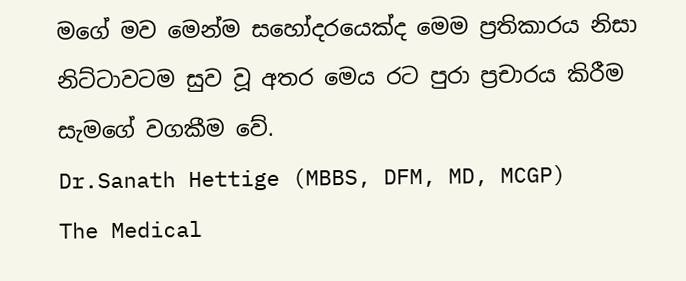මගේ මව මෙන්ම සහෝදරයෙක්ද මෙම ප්‍රතිකාරය නිසා නිට්ටාවටම සුව වූ අතර මෙය රට පුරා ප්‍රචාරය කිරීම සැමගේ වගකීම වේ.
Dr.Sanath Hettige (MBBS, DFM, MD, MCGP)
The Medical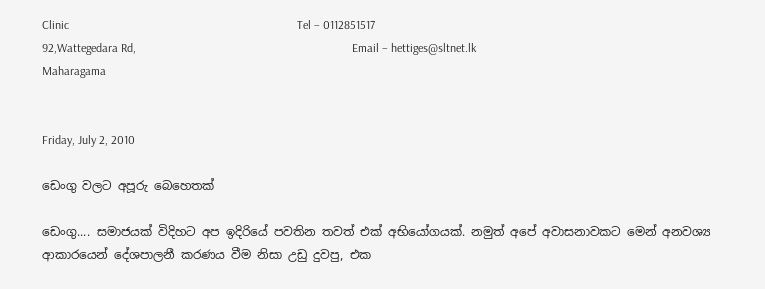Clinic                                                                            Tel – 0112851517
92,Wattegedara Rd,                                                                        Email – hettiges@sltnet.lk
Maharagama


Friday, July 2, 2010

ඩෙංගු වලට අපූරු බෙහෙතක්

ඩෙංගු.... සමාජයක් විදිහට අප ඉදිරියේ පවතින තවත් එක් අභියෝගයක්. නමුත් අපේ අවාසනාවකට මෙන් අනවශ්‍ය ආකාරයෙන් දේශපාලනී කරණය වීම නිසා උඩු දුවපු, එක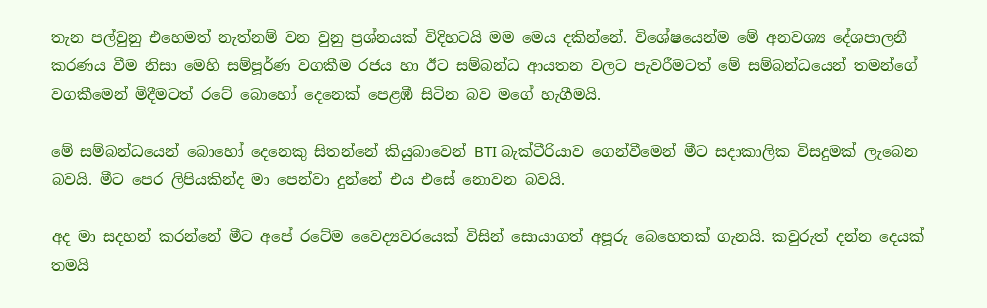තැන පල්වුනු එහෙමත් නැත්නම් වන වුනු ප්‍රශ්නයක් විදිහටයි මම මෙය දකින්නේ. විශේෂයෙන්ම මේ අනවශ්‍ය දේශපාලනී කරණය වීම නිසා මෙහි සම්පූර්ණ වගකීම රජය හා ඊට සම්බන්ධ ආයතන වලට පැවරීමටත් මේ සම්බන්ධයෙන් තමන්ගේ වගකීමෙන් මිදීමටත් රටේ බොහෝ දෙනෙක් පෙළඹී සිටින බව මගේ හැගීමයි.

මේ සම්බන්ධයෙන් බොහෝ දෙනෙකු සිතන්නේ කියුබාවෙන් BTI බැක්ටීරියාව ගෙන්වීමෙන් මීට සදාකාලික විසදුමක් ලැබෙන බවයි. මීට පෙර ලිපියකින්ද මා පෙන්වා දුන්නේ එය එසේ නොවන බවයි.

අද මා සදහන් කරන්නේ මීට අපේ රටේම වෛද්‍යවරයෙක් විසින් සොයාගත් අපූරු බෙහෙතක් ගැනයි. කවුරුත් දන්න දෙයක් තමයි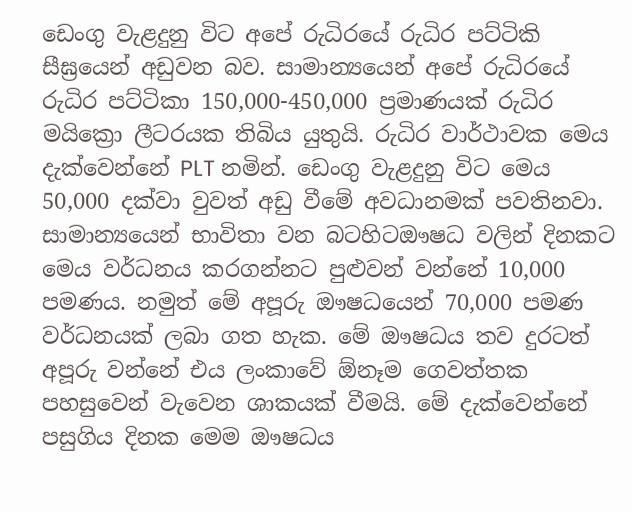ඩෙංගු වැළදුනු විට අපේ රුධිරයේ රුධිර පට්ටිකි සීඝ්‍රයෙන් අඩුවන බව. සාමාන්‍යයෙන් අපේ රුධිරයේ රුධිර පට්ටිකා 150,000-450,000 ප්‍රමාණයක් රුධිර මයික්‍රො ලීටරයක තිබිය යුතුයි. රුධිර වාර්ථාවක මෙය දැක්වෙන්නේ PLT නමින්. ඩෙංගු වැළදුනු විට මෙය 50,000 දක්වා වුවත් අඩු වීමේ අවධානමක් පවතිනවා. සාමාන්‍යයෙන් භාවිතා වන බටහිටඖෂධ වලින් දිනකට මෙය වර්ධනය කරගන්නට පුළුවන් වන්නේ 10,000 පමණය. නමුත් මේ අපූරු ඖෂධයෙන් 70,000 පමණ වර්ධනයක් ලබා ගත හැක. මේ ඖෂධය තව දුරටත් අපූරු වන්නේ එය ලංකාවේ ඕනෑම ගෙවත්තක පහසුවෙන් වැවෙන ශාකයක් වීමයි. මේ දැක්වෙන්නේ පසුගිය දිනක මෙම ඖෂධය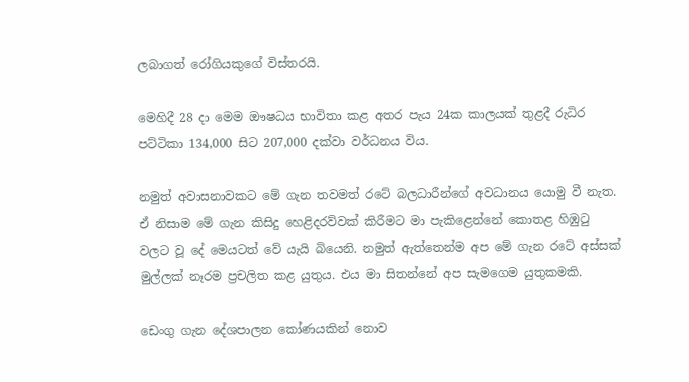ලබාගත් රෝගියකුගේ විස්තරයි.

මෙහිදී 28 දා මෙම ‍ඖෂධය භාවිතා කළ අතර පැය 24ක කාලයක් තුළදී රුධිර පට්ටිකා 134,000 සිට 207,000 දක්වා වර්ධනය විය.

නමුත් අවාසනාවකට මේ ගැන තවමත් රටේ බලධාරීන්ගේ අවධානය යොමු වී නැත. ඒ නිසාම මේ ගැන කිසිදු හෙළිදරව්වක් කිරීමට මා පැකිළෙන්නේ කොතළ හිඹුටු වලට වූ දේ මෙයටත් වේ යැයි බියෙනි. නමුත් ඇත්තෙන්ම අප මේ ගැන රටේ අස්සක් මුල්ලක් නෑරම ප්‍රචලිත කළ යුතුය. එය‍ මා සිතන්නේ අප සැමගෙම යුතුකමකි.

ඩෙංගු ගැන දේශපාලන කෝණයකින් නොව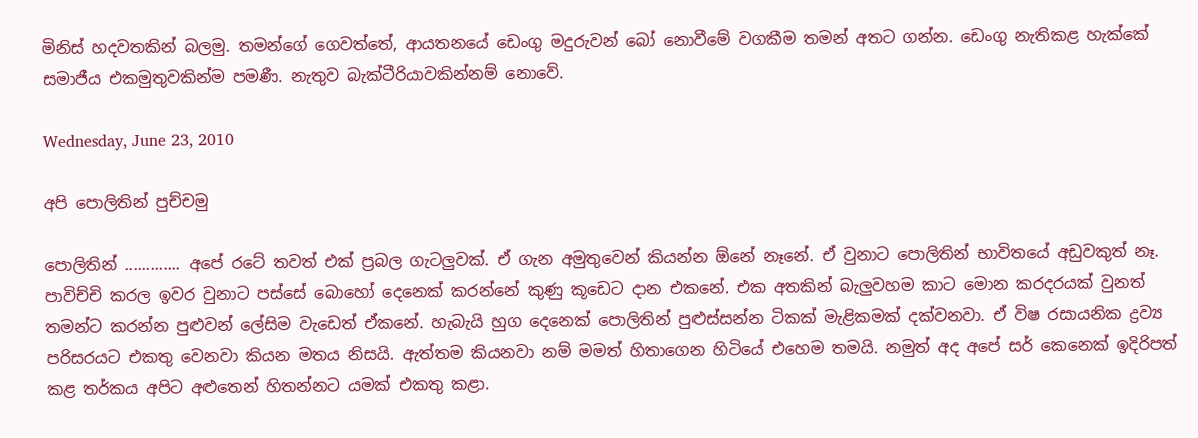මිනිස් හදවතකින් බලමු. තමන්ගේ ගෙවත්තේ, ආයතනයේ ඩෙංගු මදුරුවන් බෝ නොවීමේ වගකීම තමන් අතට ගන්න. ඩෙංගු නැතිකළ හැක්කේ සමාජීය එකමුතුවකින්ම පමණී. නැතුව බැක්ටීරියාවකින්නම් නොවේ.

Wednesday, June 23, 2010

අපි පොලිතින් පුච්චමු

පොලිතින් ............. අපේ රටේ තවත් එක් ප්‍රබල ගැටලුවක්. ඒ ගැන අමුතුවෙන් කියන්න ඕනේ නෑනේ. ඒ වුනාට පොලිතින් භාවිතයේ අඩුවකුත් නෑ. පාවිච්චි කරල ඉවර වුනාට පස්සේ බොහෝ දෙනෙක් කරන්නේ කුණු කූඩෙ‍ට දාන එකනේ. එක අතකින් බැලුවහම කාට මොන කරදරයක් වුනත් තමන්ට කරන්න පුළුවන් ලේසිම වැඩෙත් ඒකනේ. හැබැයි හුග දෙනෙක් පොලිතින් පුළුස්සන්න ටිකක් මැළිකමක් දක්වනවා. ඒ විෂ රසායනික ද්‍රව්‍ය පරිසරයට එකතු වෙනවා කියන මතය නිසයි. ඇත්තම කියනවා නම් මමත් හිතාගෙන හිටියේ එහෙම තමයි. නමුත් අද අපේ සර් කෙනෙක් ඉදිරිපත් කළ තර්කය අපිට අළුතෙන් හිතන්නට යමක් එකතු කළා.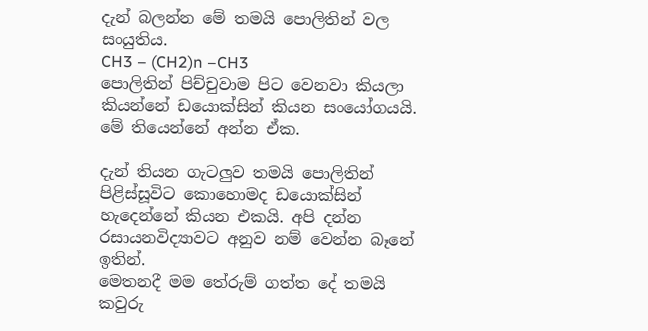දැන් බලන්න මේ තමයි පොලිතින් වල සංයුතිය.
CH3 – (CH2)n –CH3
පොලිතින් පිච්චුවාම පිට වෙනවා කියලා කියන්නේ ඩයොක්සින් කියන සංයෝගයයි. මේ තියෙන්නේ අන්න ඒක.

දැන් තියන ගැටලුව තමයි පොලිතින් පිළිස්සූවිට කොහොමද ඩයොක්සින් හැදෙන්නේ කියන එකයි. අපි දන්න රසායනවිද්‍යාව‍ට අනුව නම් වෙන්න බෑනේ ඉතින්.
මෙතනදී මම තේරුම් ගත්ත දේ තමයි කවුරු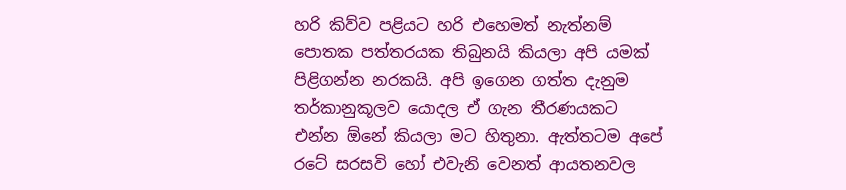හරි කිව්ව පළියට හරි එහෙමත් නැත්නම් පොතක පත්තරයක තිබුනයි කියලා අපි යමක් පිළිගන්න නරකයි. අපි ඉගෙන ගත්ත දැනුම තර්කානුකූලව යොදල ඒ ගැන තීරණයකට එන්න ඕනේ කියලා මට හිතුනා. ඇත්තටම අපේ රටේ සරසවි හෝ එවැනි වෙනත් ආයතනවල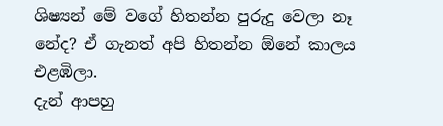ශිෂ්‍යන් මේ වගේ හිතන්න පුරුදු වෙලා නෑ නේද? ඒ ගැනත් අපි හිතන්න ඕනේ කාලය එළඹිලා.
දැන් ආපහු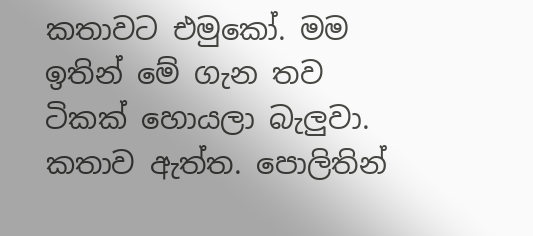කතාවට එමුකෝ. මම ඉතින් මේ ගැන තව ටිකක් හොයලා බැලුවා. කතාව ඇත්ත. පොලිතින්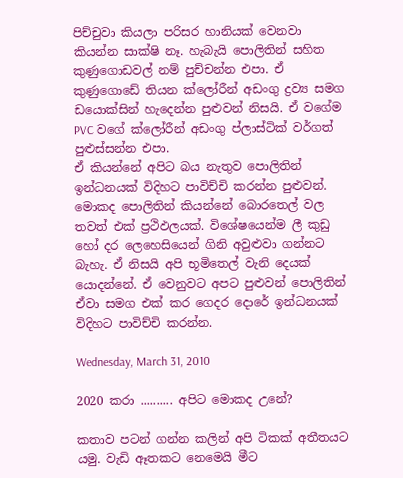පිච්චුවා කියලා පරිසර හානියක් වෙනවා කියන්න සාක්ෂි නෑ. හැබැයි පොලිතින් සහිත කුණුගොඩවල් නම් පුච්චන්න එපා. ඒ කුණුගොඩේ තියන ක්ලෝරීන් අඩංගු ද්‍රව්‍ය සමග ඩයොක්සින් හැදෙන්න පුළුවන් නිසයි. ඒ වගේම PVC වගේ ක්ලෝරීන් අඩංගු ප්ලාස්ටික් වර්ගත් පුළුස්සන්න එපා.
ඒ කියන්නේ අපිට බය නැතුව පොලිතින් ඉන්ධනයක් විදිහට පාවිච්චි කරන්න පුළුවන්. මොකද පොලිතින් කියන්නේ බොරතෙල් වල තවත් එක් ප්‍රථිඵලයක්. විශේෂයෙන්ම ලී කුඩු හෝ දර ලෙහෙ‍සියෙන් ගිනි අවුළුවා ගන්නට බැහැ. ඒ නිසයි අපි භූමිතෙල් වැනි දෙයක් යොදන්නේ. ඒ වෙනුවට අපට පුළුවන් පොලිතින් ඒවා සමග එක් කර ගෙදර දොරේ ඉන්ධනයක් විදිහට පාවිච්චි කරන්න.

Wednesday, March 31, 2010

2020 කරා .......... අපිට මොකද උනේ?

කතාව පටන් ගන්න කලින් අපි ටිකක් අතීතයට යමු. වැඩි ඈතකට නෙමෙයි මීට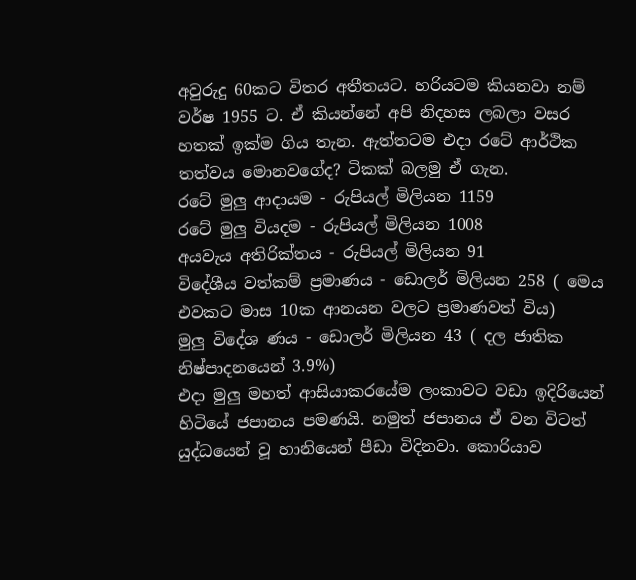අවුරුදු 60කට විතර අතීතයට. හරියටම කියනවා නම් වර්ෂ 1955 ට. ඒ කියන්නේ අපි නිදහස ලබලා වසර හතක් ඉක්ම ගිය තැන. ඇත්තටම එදා රටේ ආර්ථික තත්වය මොනවගේද? ටිකක් බලමු ඒ ගැන.
රටේ මුලු ආදායම - රුපියල් මිලියන 1159
රටේ මුලු වියදම - රුපියල් මිලියන 1008
අයවැය අතිරික්තය - රුපියල් මිලියන 91
විදේශීය වත්කම් ප්‍රමාණය - ඩොලර් මිලියන 258 ( මෙය එවකට මාස 10ක ආනයන වලට ප්‍රමාණවත් විය)
මුලු විදේශ ණය - ඩොලර් මිලියන 43 ( දල ජාතික නිෂ්පාදනයෙන් 3.9%)
එදා මුලු මහත් ආසියාකරයේම ලංකාවට වඩා ඉදිරියෙන් හිටියේ ජපානය පමණයි. නමුත් ජපානය ඒ වන විටත් යුද්ධයෙන් වූ හානියෙන් පීඩා විදිනවා. කොරියාව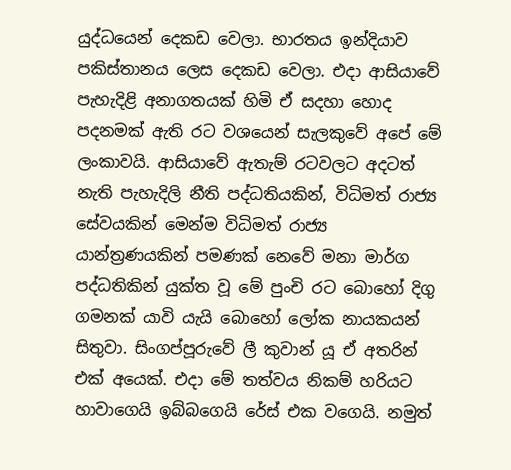යුද්ධයෙන් දෙකඩ වෙලා. භාරතය ඉන්දියාව පකිස්තානය ලෙස දෙකඩ වෙලා. එදා ආසියාවේ පැහැදිළි අනාගතයක් හිමි ඒ සදහා හොද පදනමක් ඇති රට වශයෙන් සැලකුවේ අපේ මේ ලංකාවයි. ආසියාවේ ඇතැම් රටවලට අදටත් නැති පැහැදිලි නීති පද්ධතියකින්, විධිමත් රාජ්‍ය සේවයකින් මෙන්ම විධිමත් රාජ්‍ය යාන්ත්‍රණයකින් පමණක් නෙවේ මනා මාර්ග පද්ධතිකින් යුක්ත වූ මේ පුංචි රට බොහෝ දිගු ගමනක් යාවි යැයි බොහෝ ලෝක නායකයන් සිතු‍වා. සිංගප්පූරුවේ ලී කුවාන් යූ ඒ අතරින් එක් අයෙක්. එදා මේ තත්වය නිකම් හරියට හාවාගෙයි ඉබ්බගෙයි රේස් එක වගෙයි. නමුත්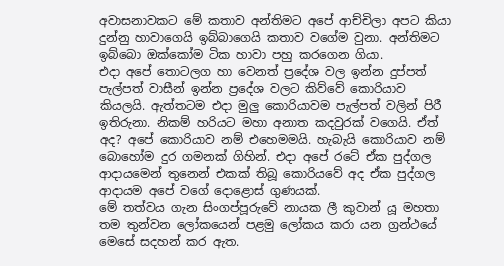අවාසනාවකට මේ කතාව අන්තිමට අපේ ආච්චිලා අපට කියා දුන්නු හාවාගෙයි ඉබ්බාගෙයි කතාව වගේම වුනා. අන්තිමට ඉබ්බො ඔක්කෝම ටික හාවා පහු කරගෙන ගියා.
එදා අපේ තොටලග හා වෙනත් ප්‍රදේශ වල ඉන්න දුප්පත් පැල්පත් වාසීන් ඉන්න ප්‍රදේශ වලට කිව්වේ කොරියාව කියලයි. ඇත්තටම එදා මුලු කොරියාවම පැල්පත් වලින් පිරී ඉතිරුනා. නිකම් හරියට මහා අනාත කදවුරක් වගෙයි. ඒත් අද? අපේ කොරියාව නම් එහෙමමයි. හැබැයි කොරියාව නම් බොහෝම දුර ගමනක් ගිහින්. එදා අපේ රටේ ඒක පුද්ගල ආදායමෙන් තුනෙන් එකක් තිබූ කොරියවේ අද ඒක පුද්ගල ආදායම අපේ වගේ දොළොස් ගුණයක්.
මේ තත්වය ගැන සිංගප්පූරුවේ නායක ලී කුවාන් යූ මහතා තම තුන්වන ලෝකයෙන් පළමු ලෝකය කරා යන ග්‍රන්ථයේ මෙසේ සදහන් කර ඇත.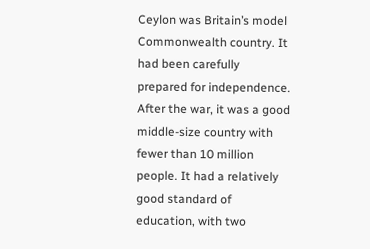Ceylon was Britain’s model Commonwealth country. It had been carefully prepared for independence. After the war, it was a good middle-size country with fewer than 10 million people. It had a relatively good standard of education, with two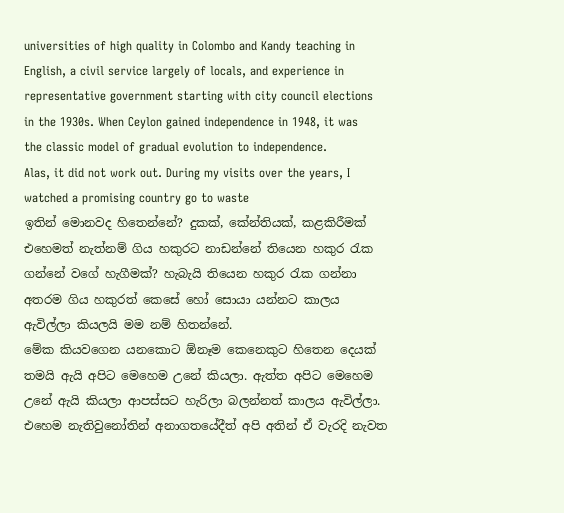universities of high quality in Colombo and Kandy teaching in English, a civil service largely of locals, and experience in representative government starting with city council elections in the 1930s. When Ceylon gained independence in 1948, it was the classic model of gradual evolution to independence.
Alas, it did not work out. During my visits over the years, I watched a promising country go to waste
ඉතින් ‍‍මොනවද හිතෙන්නේ? දුකක්, කේන්තියක්, කළකිරීමක් එහෙමත් නැත්නම් ගිය හකුරට නාඩන්නේ තියෙන හකුර රැක ගන්නේ වගේ හැගීමක්? හැබැයි තියෙන හකුර රැක ගන්නා අතරම ගිය හකුරත් කෙසේ හෝ සොයා යන්නට කාලය ඇවිල්ලා කියලයි මම නම් හිතන්නේ.
මේක කියවගෙන යනකොට ඕනෑම කෙනෙකුට හිතෙන දෙයක් තමයි ඇයි අපිට මෙහෙම උනේ කියලා. ඇත්ත අපිට මෙහෙම උනේ ඇයි කියලා ආපස්සට හැරිලා බලන්නත් කාලය ඇවිල්ලා. එහෙම නැතිවුනෝතින් අනාගතයේදීත් අපි අතින් ඒ වැරදි නැවත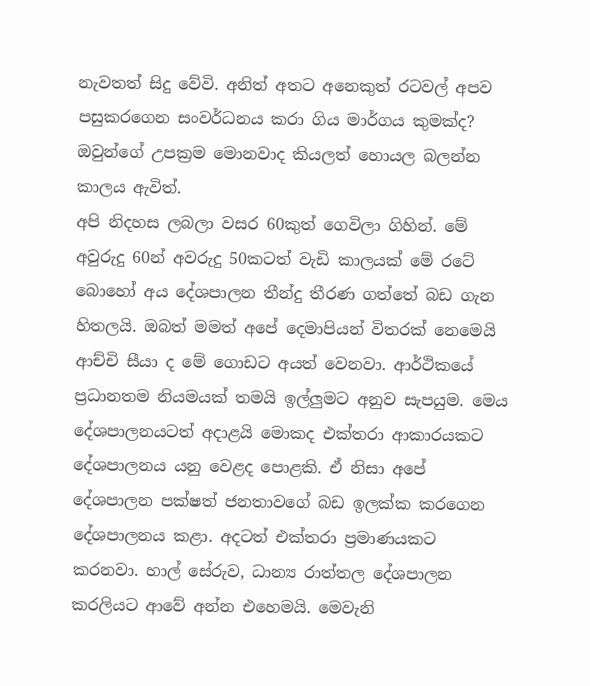නැවතත් සිදු වේවි. අනිත් අතට අනෙකුත් රටවල් අපව පසුකරගෙන සංවර්ධනය කරා ගිය මාර්ගය කුමක්ද? ඔවුන්ගේ උපක්‍රම මොනවාද කියලත් හොයල බලන්න කාලය ඇවිත්.
අපි නිදහස ලබලා වසර 60කුත් ගෙවිලා ගිහින්. මේ අවුරුදු 60න් අවරුදු 50කටත් වැඩි කාලයක් මේ රටේ බොහෝ අය දේශපාලන තීන්දු තීරණ ගත්තේ බඩ ගැන හිතලයි. ඔබත් මමත් අපේ දෙමාපියන් විතරක් නෙමෙයි ආච්චි සීයා ද මේ ගොඩට අයත් වෙනවා. ආර්ථිකයේ ප්‍රධානතම නියමයක් තමයි ඉල්ලුමට අනුව සැපයුම. මෙය දේශපාලනයටත් අදාළයි මොකද එක්තරා ආකාරයකට දේශපාලනය යනු වෙළද ‍පොළකි. ඒ නිසා අපේ දේශපාලන පක්ෂත් ජනතාවගේ බඩ ඉලක්ක කරගෙන දේශපාලනය කළා. අදටත් එක්තරා ප්‍රමාණයකට කරනවා. හාල් සේරුව, ධාන්‍ය රාත්තල දේශපාලන කරලියට ආවේ අන්න එහෙමයි. මෙවැනි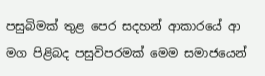පසුබිමක් තුළ පෙර සදහන් ආකාරයේ ආ මග පිළිබද පසුවිපරමක් මෙම සමාජයෙන්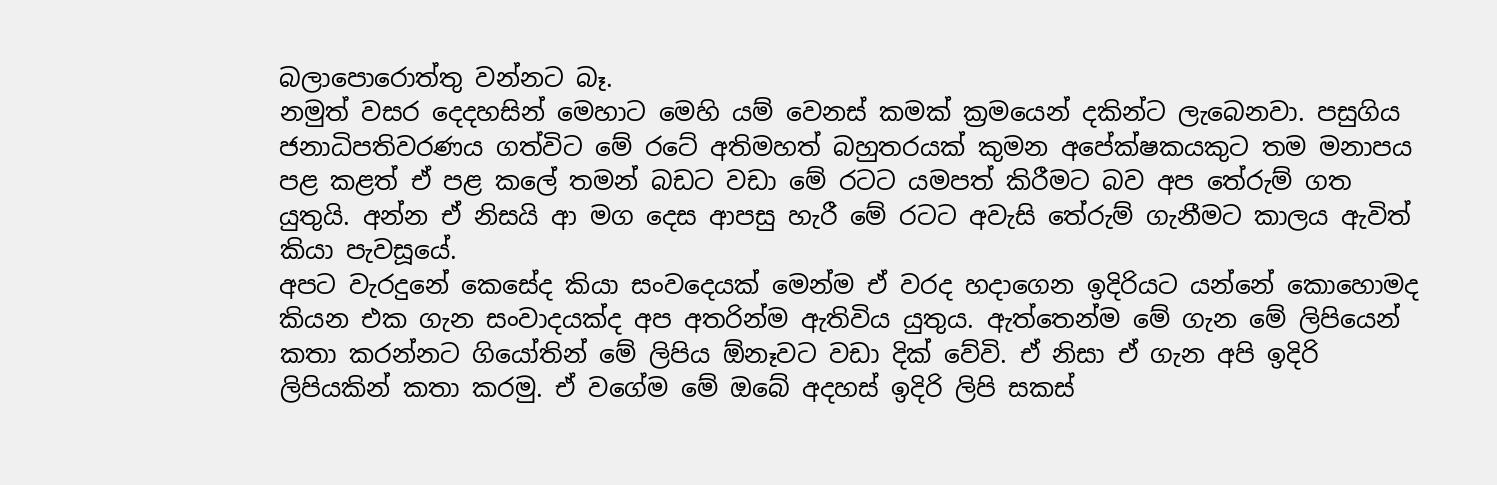බලාපොරොත්තු වන්නට බෑ.
නමුත් වසර දෙදහසින් මෙහාට මෙහි යම් වෙනස් කමක් ක්‍රමයෙන් දකින්ට ලැබෙනවා. පසුගිය ජනාධිපතිවරණය ගත්විට මේ රටේ අතිමහත් බහුතරයක් කුමන අපේක්ෂකයකුට තම මනාපය පළ කළත් ඒ පළ කලේ තමන් බඩට වඩා මේ රටට යමපත් කිරීමට බව අප තේරුම් ගත යුතුයි. අන්න ඒ නිසයි ආ මග දෙස ආපසු හැරී මේ රටට අවැසි තේරුම් ගැනීමට කාලය ඇවිත් කියා පැවසූයේ.
අපට වැරදුනේ කෙසේද කියා සංවදෙයක් මෙන්ම ඒ වරද හදාගෙන ඉදිරියට යන්නේ කොහොමද කියන එක ගැන සංවාදයක්ද අප අතරින්ම ඇතිවිය යුතුය. ඇත්තෙන්ම මේ ගැන මේ ලිපියෙන් කතා කරන්නට ගියෝතින් මේ ලිපිය ඕනෑවට වඩා දික් වේවි. ඒ නිසා ඒ ගැන අපි ඉදිරි ලිපියකින් කතා කරමු. ඒ වගේම මේ ඔබේ අදහස් ඉදිරි ලිපි සකස්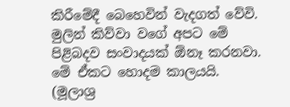කිරීමේදී බෙහෙවින් වැදගත් වේවි. මුලින් කිව්වා වගේ අපට මේ පිළිබදව සංවාදයක් ඕනෑ කරන‍වා. මේ ඒකට හොදම කාලයයි.
(මූලාශ්‍ර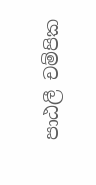පාඨලී චම්පික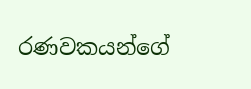රණවකයන්ගේ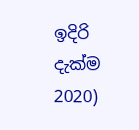ඉදිරි දැක්ම 2020)